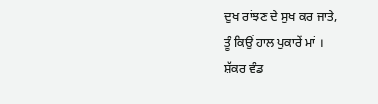ਦੁਖ ਰਾਂਝਣ ਦੇ ਸੁਖ ਕਰ ਜਾਤੇ,
ਤੂੰ ਕਿਉਂ ਹਾਲ ਪੁਕਾਰੇਂ ਮਾਂ ।
ਸ਼ੱਕਰ ਵੰਡ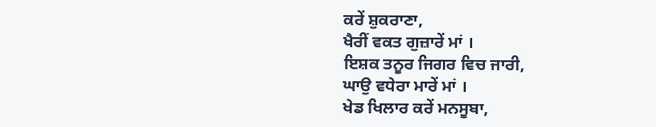ਕਰੇਂ ਸ਼ੁਕਰਾਣਾ,
ਖੈਰੀਂ ਵਕਤ ਗੁਜ਼ਾਰੇਂ ਮਾਂ ।
ਇਸ਼ਕ ਤਨੂਰ ਜਿਗਰ ਵਿਚ ਜਾਰੀ,
ਘਾਉ ਵਧੇਰਾ ਮਾਰੇਂ ਮਾਂ ।
ਖੇਡ ਖਿਲਾਰ ਕਰੇਂ ਮਨਸੂਬਾ,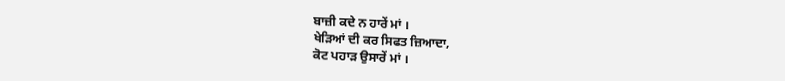ਬਾਜ਼ੀ ਕਦੇ ਨ ਹਾਰੇਂ ਮਾਂ ।
ਖੇੜਿਆਂ ਦੀ ਕਰ ਸਿਫਤ ਜ਼ਿਆਦਾ,
ਕੋਟ ਪਹਾੜ ਉਸਾਰੇਂ ਮਾਂ ।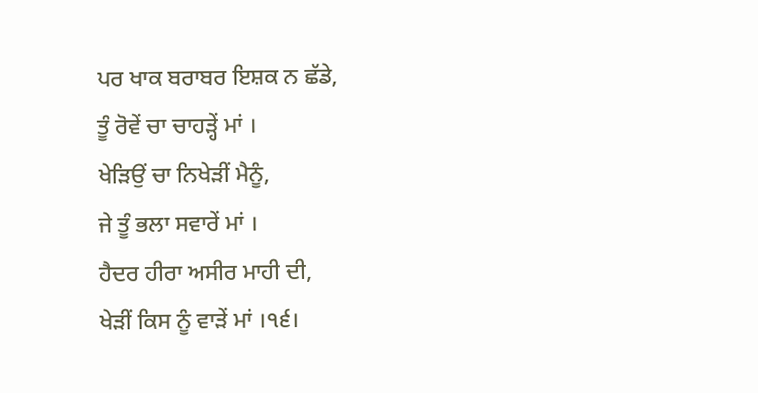ਪਰ ਖਾਕ ਬਰਾਬਰ ਇਸ਼ਕ ਨ ਛੱਡੇ,
ਤੂੰ ਰੋਵੇਂ ਚਾ ਚਾਹੜ੍ਹੇਂ ਮਾਂ ।
ਖੇੜਿਉਂ ਚਾ ਨਿਖੇੜੀਂ ਮੈਨੂੰ,
ਜੇ ਤੂੰ ਭਲਾ ਸਵਾਰੇਂ ਮਾਂ ।
ਹੈਦਰ ਹੀਰਾ ਅਸੀਰ ਮਾਹੀ ਦੀ,
ਖੇੜੀਂ ਕਿਸ ਨੂੰ ਵਾੜੇਂ ਮਾਂ ।੧੬।